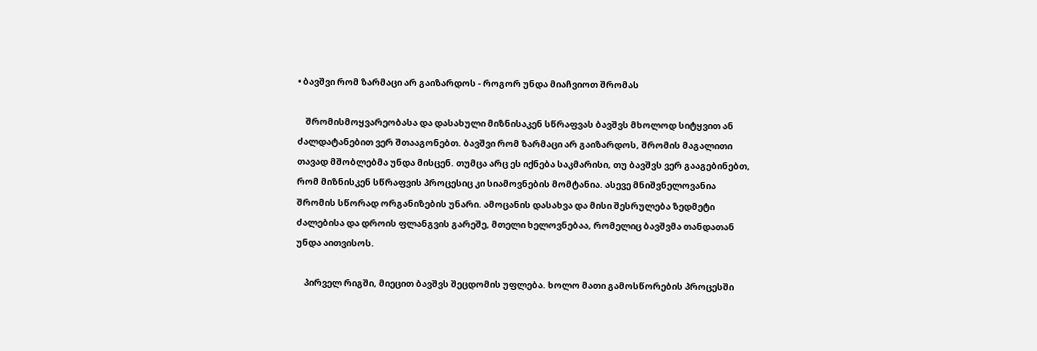• ბავშვი რომ ზარმაცი არ გაიზარდოს - როგორ უნდა მიაჩვიოთ შრომას

    შრომისმოყვარეობასა და დასახული მიზნისაკენ სწრაფვას ბავშვს მხოლოდ სიტყვით ან ძალდატანებით ვერ შთააგონებთ. ბავშვი რომ ზარმაცი არ გაიზარდოს, შრომის მაგალითი თავად მშობლებმა უნდა მისცენ. თუმცა არც ეს იქნება საკმარისი, თუ ბავშვს ვერ გააგებინებთ, რომ მიზნისკენ სწრაფვის პროცესიც კი სიამოვნების მომტანია. ასევე მნიშვნელოვანია შრომის სწორად ორგანიზების უნარი. ამოცანის დასახვა და მისი შესრულება ზედმეტი ძალებისა და დროის ფლანგვის გარეშე, მთელი ხელოვნებაა, რომელიც ბავშვმა თანდათან უნდა აითვისოს.

    პირველ რიგში, მიეცით ბავშვს შეცდომის უფლება. ხოლო მათი გამოსწორების პროცესში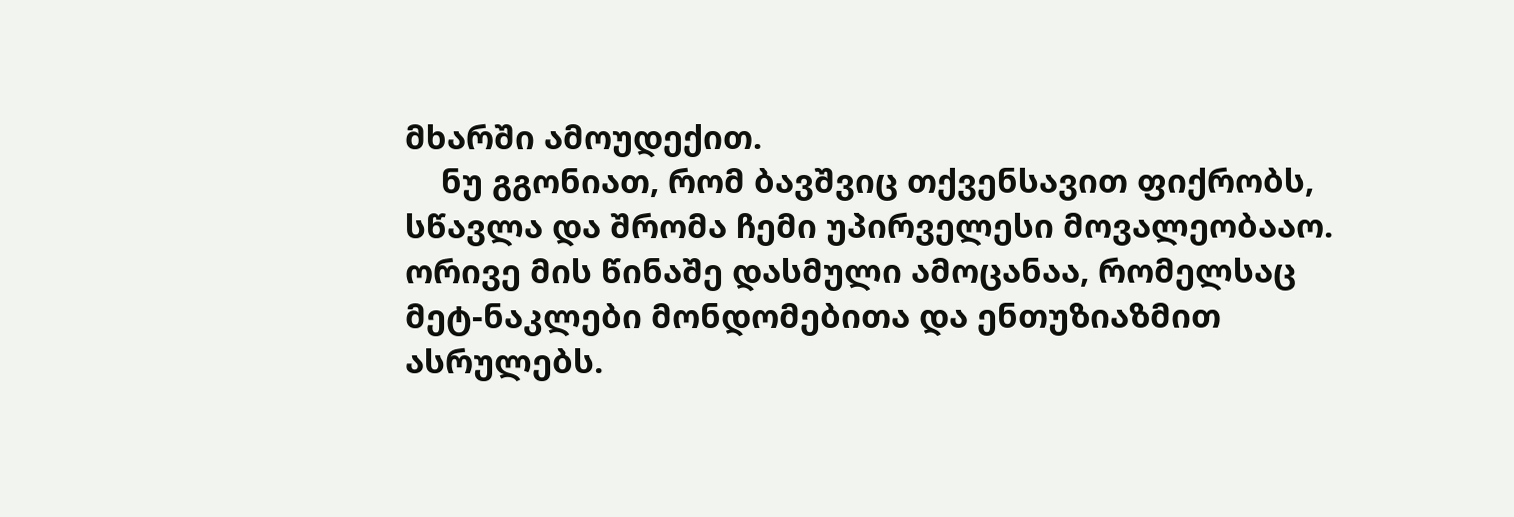მხარში ამოუდექით.
    ნუ გგონიათ, რომ ბავშვიც თქვენსავით ფიქრობს, სწავლა და შრომა ჩემი უპირველესი მოვალეობააო. ორივე მის წინაშე დასმული ამოცანაა, რომელსაც მეტ-ნაკლები მონდომებითა და ენთუზიაზმით ასრულებს.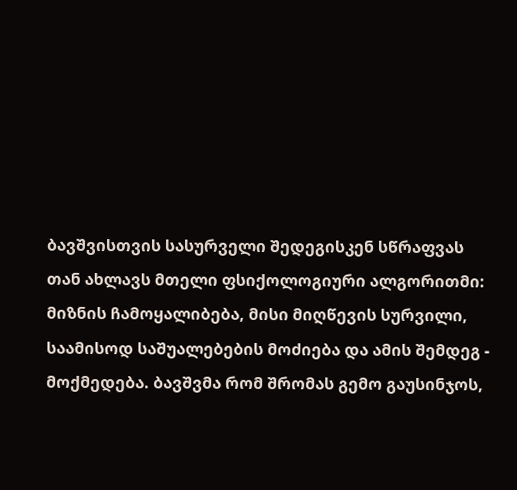ბავშვისთვის სასურველი შედეგისკენ სწრაფვას თან ახლავს მთელი ფსიქოლოგიური ალგორითმი: მიზნის ჩამოყალიბება, მისი მიღწევის სურვილი, საამისოდ საშუალებების მოძიება და ამის შემდეგ - მოქმედება. ბავშვმა რომ შრომას გემო გაუსინჯოს,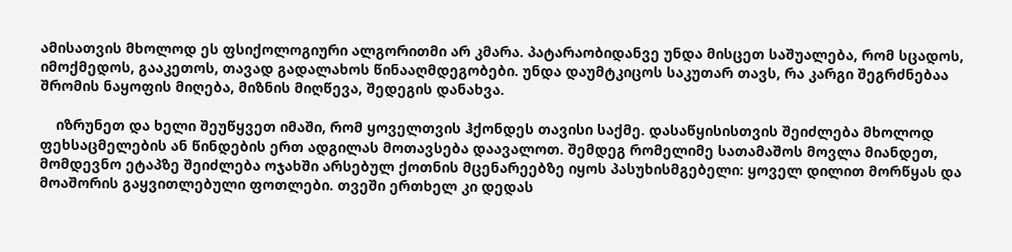ამისათვის მხოლოდ ეს ფსიქოლოგიური ალგორითმი არ კმარა. პატარაობიდანვე უნდა მისცეთ საშუალება, რომ სცადოს, იმოქმედოს, გააკეთოს, თავად გადალახოს წინააღმდეგობები. უნდა დაუმტკიცოს საკუთარ თავს, რა კარგი შეგრძნებაა შრომის ნაყოფის მიღება, მიზნის მიღწევა, შედეგის დანახვა.

    იზრუნეთ და ხელი შეუწყვეთ იმაში, რომ ყოველთვის ჰქონდეს თავისი საქმე. დასაწყისისთვის შეიძლება მხოლოდ ფეხსაცმელების ან წინდების ერთ ადგილას მოთავსება დაავალოთ. შემდეგ რომელიმე სათამაშოს მოვლა მიანდეთ, მომდევნო ეტაპზე შეიძლება ოჯახში არსებულ ქოთნის მცენარეებზე იყოს პასუხისმგებელი: ყოველ დილით მორწყას და მოაშორის გაყვითლებული ფოთლები. თვეში ერთხელ კი დედას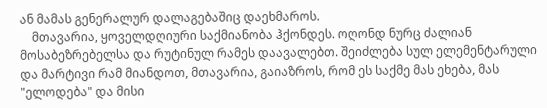ან მამას გენერალურ დალაგებაშიც დაეხმაროს.
    მთავარია, ყოველდღიური საქმიანობა ჰქონდეს. ოღონდ ნურც ძალიან მოსაბეზრებელსა და რუტინულ რამეს დაავალებთ. შეიძლება სულ ელემენტარული და მარტივი რამ მიანდოთ, მთავარია, გაიაზროს, რომ ეს საქმე მას ეხება, მას "ელოდება" და მისი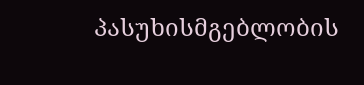პასუხისმგებლობის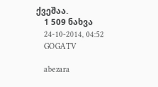ქვეშაა.
    1 509 ნახვა
    24-10-2014, 04:52
    GOGATV

    abezara